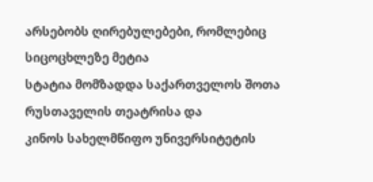არსებობს ღირებულებები, რომლებიც სიცოცხლეზე მეტია
სტატია მომზადდა საქართველოს შოთა რუსთაველის თეატრისა და
კინოს სახელმწიფო უნივერსიტეტის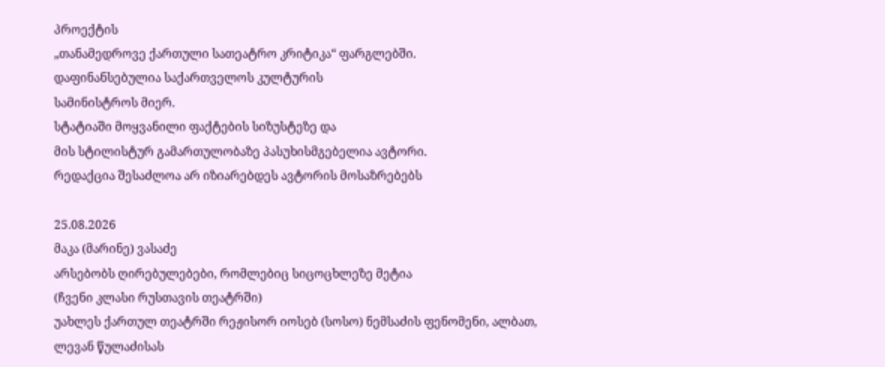პროექტის
„თანამედროვე ქართული სათეატრო კრიტიკა“ ფარგლებში.
დაფინანსებულია საქართველოს კულტურის
სამინისტროს მიერ.
სტატიაში მოყვანილი ფაქტების სიზუსტეზე და
მის სტილისტურ გამართულობაზე პასუხისმგებელია ავტორი.
რედაქცია შესაძლოა არ იზიარებდეს ავტორის მოსაზრებებს

25.08.2026
მაკა (მარინე) ვასაძე
არსებობს ღირებულებები, რომლებიც სიცოცხლეზე მეტია
(ჩვენი კლასი რუსთავის თეატრში)
უახლეს ქართულ თეატრში რეჟისორ იოსებ (სოსო) ნემსაძის ფენომენი, ალბათ, ლევან წულაძისას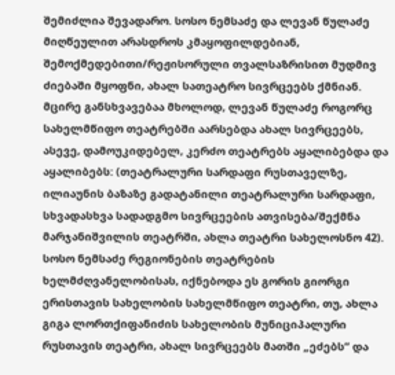შემიძლია შევადარო. სოსო ნემსაძე და ლევან წულაძე მიღწეულით არასდროს კმაყოფილდებიან, შემოქმედებითი/რეჟისორული თვალსაზრისით მუდმივ ძიებაში მყოფნი, ახალ სათეატრო სივრცეებს ქმნიან. მცირე განსხვავებაა მხოლოდ, ლევან წულაძე როგორც სახელმწიფო თეატრებში აარსებდა ახალ სივრცეებს, ასევე, დამოუკიდებელ, კერძო თეატრებს აყალიბებდა და აყალიბებს: (თეატრალური სარდაფი რუსთაველზე, ილიაუნის ბაზაზე გადატანილი თეატრალური სარდაფი, სხვადასხვა სადადგმო სივრცეების ათვისება/შექმნა მარჯანიშვილის თეატრში, ახლა თეატრი სახელოსნო 42). სოსო ნემსაძე რეგიონების თეატრების ხელმძღვანელობისას, იქნებოდა ეს გორის გიორგი ერისთავის სახელობის სახელმწიფო თეატრი, თუ, ახლა გიგა ლორთქიფანიძის სახელობის მუნიციპალური რუსთავის თეატრი, ახალ სივრცეებს მათში „ეძებს“ და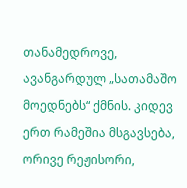თანამედროვე, ავანგარდულ „სათამაშო მოედნებს“ ქმნის. კიდევ ერთ რამეშია მსგავსება, ორივე რეჟისორი,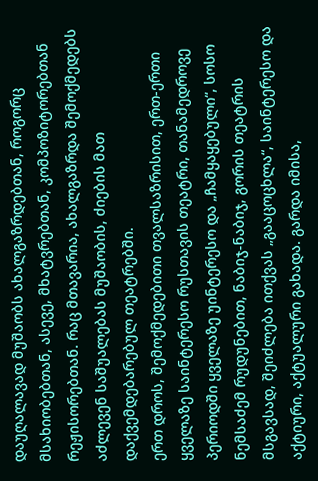დაუღალავად მუშაობს ახალგაზრდებთან, როგორც მსახიობებთან, ასევე, მხატვრებთან, კომპოზიტორებთან რეჟისორებთან. რაც მთავარია, ახალგაზრდა შემოქმედებს აძლევენ საშუალებას მუშაობის, ძიების მათ დაქვემდებარებულ თეატრებში.
ერთ დროს, შემოქმედებითი თვალსაზრისით, ერთ-ერთი ყველაზე საინტერესო რუსთავის თეატრი, თანამედროვე პერიოდში ყველაზე უინტერესო და „ჩამყაყებული“, სოსო ნემსაძემ რუდუნებით, ნაბიჯ-ნაბიჯ, გორის თეატრის მსგავსად, შეიძლება ითქვას „გააცოცხლა“, საინტერესო და აქტიური, აქტუალური გახადა. გარდა იმისა,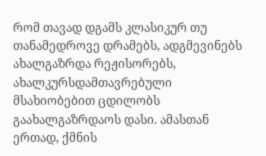რომ თავად დგამს კლასიკურ თუ თანამედროვე დრამებს, ადგმევინებს ახალგაზრდა რეჟისორებს, ახალკურსდამთავრებული მსახიობებით ცდილობს გაახალგაზრდაოს დასი. ამასთან ერთად, ქმნის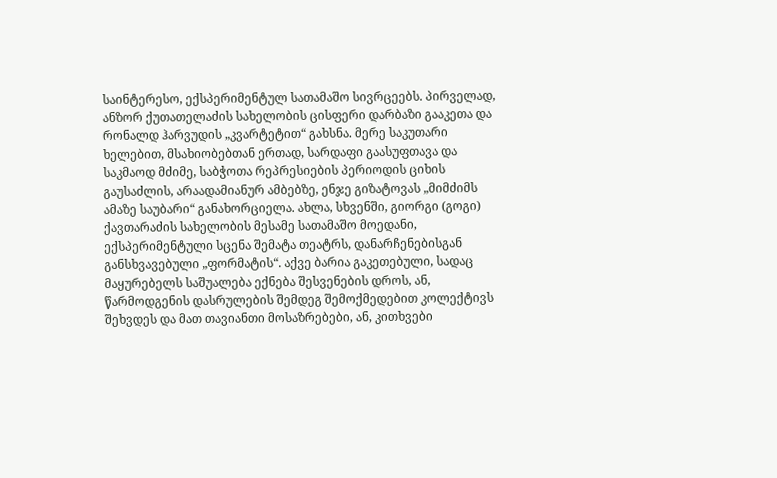საინტერესო, ექსპერიმენტულ სათამაშო სივრცეებს. პირველად, ანზორ ქუთათელაძის სახელობის ცისფერი დარბაზი გააკეთა და რონალდ ჰარვუდის „კვარტეტით“ გახსნა. მერე საკუთარი ხელებით, მსახიობებთან ერთად, სარდაფი გაასუფთავა და საკმაოდ მძიმე, საბჭოთა რეპრესიების პერიოდის ციხის გაუსაძლის, არაადამიანურ ამბებზე, ენჯე გიზატოვას „მიმძიმს ამაზე საუბარი“ განახორციელა. ახლა, სხვენში, გიორგი (გოგი) ქავთარაძის სახელობის მესამე სათამაშო მოედანი, ექსპერიმენტული სცენა შემატა თეატრს, დანარჩენებისგან განსხვავებული „ფორმატის“. აქვე ბარია გაკეთებული, სადაც მაყურებელს საშუალება ექნება შესვენების დროს, ან, წარმოდგენის დასრულების შემდეგ შემოქმედებით კოლექტივს შეხვდეს და მათ თავიანთი მოსაზრებები, ან, კითხვები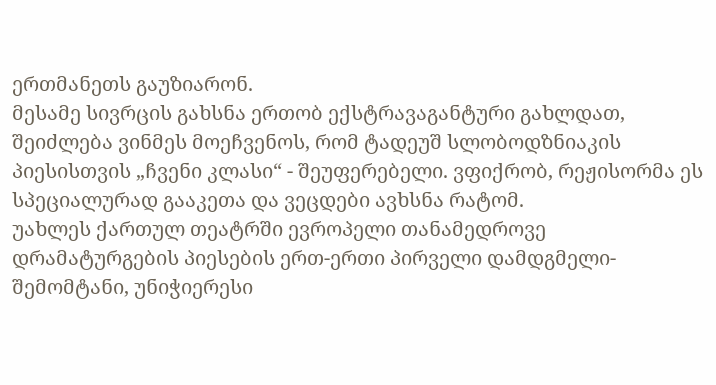ერთმანეთს გაუზიარონ.
მესამე სივრცის გახსნა ერთობ ექსტრავაგანტური გახლდათ, შეიძლება ვინმეს მოეჩვენოს, რომ ტადეუშ სლობოდზნიაკის პიესისთვის „ჩვენი კლასი“ - შეუფერებელი. ვფიქრობ, რეჟისორმა ეს სპეციალურად გააკეთა და ვეცდები ავხსნა რატომ.
უახლეს ქართულ თეატრში ევროპელი თანამედროვე დრამატურგების პიესების ერთ-ერთი პირველი დამდგმელი-შემომტანი, უნიჭიერესი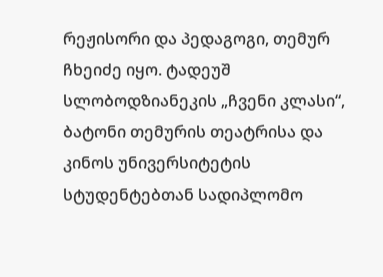რეჟისორი და პედაგოგი, თემურ ჩხეიძე იყო. ტადეუშ სლობოდზიანეკის „ჩვენი კლასი“, ბატონი თემურის თეატრისა და კინოს უნივერსიტეტის სტუდენტებთან სადიპლომო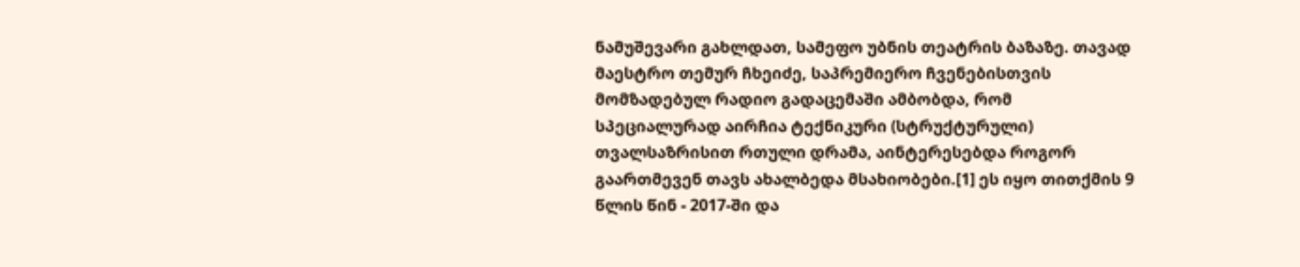ნამუშევარი გახლდათ, სამეფო უბნის თეატრის ბაზაზე. თავად მაესტრო თემურ ჩხეიძე, საპრემიერო ჩვენებისთვის მომზადებულ რადიო გადაცემაში ამბობდა, რომ სპეციალურად აირჩია ტექნიკური (სტრუქტურული) თვალსაზრისით რთული დრამა, აინტერესებდა როგორ გაართმევენ თავს ახალბედა მსახიობები.[1] ეს იყო თითქმის 9 წლის წინ - 2017-ში და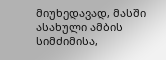მიუხედავად, მასში ასახული ამბის სიმძიმისა,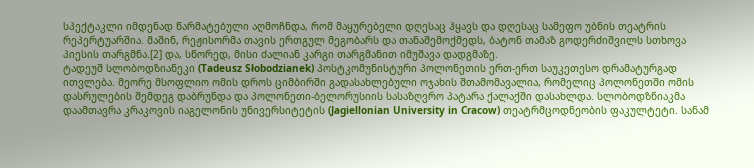სპექტაკლი იმდენად წარმატებული აღმოჩნდა, რომ მაყურებელი დღესაც ჰყავს და დღესაც სამეფო უბნის თეატრის რეპერტუარშია. მაშინ, რეჟისორმა თავის ერთგულ მეგობარს და თანაშემოქმედს, ბატონ თამაზ გოდერძიშვილს სთხოვა პიესის თარგმნა.[2] და, სწორედ, მისი ძალიან კარგი თარგმანით იმუშავა დადგმაზე.
ტადეუშ სლობოდზიანეკი (Tadeusz Słobodzianek) პოსტკომუნისტური პოლონეთის ერთ-ერთ საუკეთესო დრამატურგად ითვლება. მეორე მსოფლიო ომის დროს ციმბირში გადასახლებული ოჯახის შთამომავალია, რომელიც პოლონეთში ომის დასრულების შემდეგ დაბრუნდა და პოლონეთი-ბელორუსიის სასაზღვრო პატარა ქალაქში დასახლდა. სლობოდზნიაკმა დაამთავრა კრაკოვის იაგელონის უნივერსიტეტის (Jagiellonian University in Cracow) თეატრმცოდნეობის ფაკულტეტი. სანამ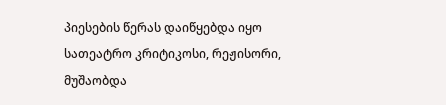პიესების წერას დაიწყებდა იყო სათეატრო კრიტიკოსი, რეჟისორი, მუშაობდა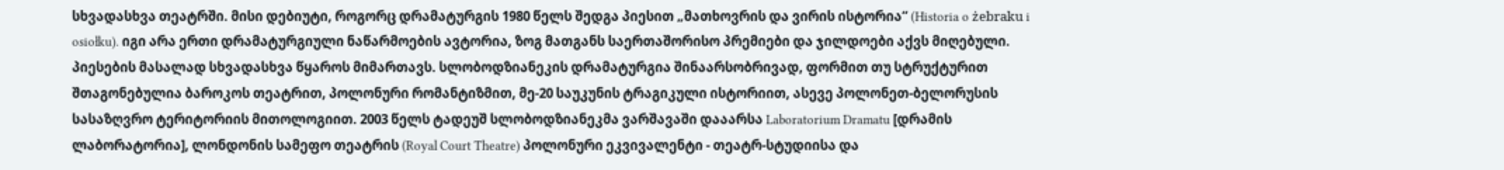სხვადასხვა თეატრში. მისი დებიუტი, როგორც დრამატურგის 1980 წელს შედგა პიესით „მათხოვრის და ვირის ისტორია“ (Historia o żebraku i osiołku). იგი არა ერთი დრამატურგიული ნაწარმოების ავტორია, ზოგ მათგანს საერთაშორისო პრემიები და ჯილდოები აქვს მიღებული.
პიესების მასალად სხვადასხვა წყაროს მიმართავს. სლობოდზიანეკის დრამატურგია შინაარსობრივად, ფორმით თუ სტრუქტურით შთაგონებულია ბაროკოს თეატრით, პოლონური რომანტიზმით, მე-20 საუკუნის ტრაგიკული ისტორიით, ასევე პოლონეთ-ბელორუსის სასაზღვრო ტერიტორიის მითოლოგიით. 2003 წელს ტადეუშ სლობოდზიანეკმა ვარშავაში დააარსა Laboratorium Dramatu [დრამის ლაბორატორია], ლონდონის სამეფო თეატრის (Royal Court Theatre) პოლონური ეკვივალენტი - თეატრ-სტუდიისა და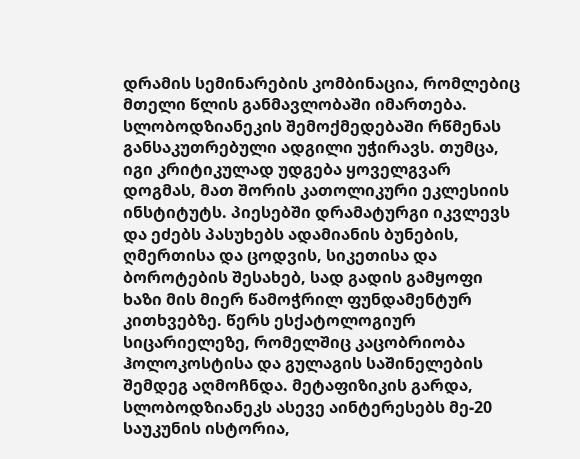დრამის სემინარების კომბინაცია, რომლებიც მთელი წლის განმავლობაში იმართება.
სლობოდზიანეკის შემოქმედებაში რწმენას განსაკუთრებული ადგილი უჭირავს. თუმცა, იგი კრიტიკულად უდგება ყოველგვარ დოგმას, მათ შორის კათოლიკური ეკლესიის ინსტიტუტს. პიესებში დრამატურგი იკვლევს და ეძებს პასუხებს ადამიანის ბუნების, ღმერთისა და ცოდვის, სიკეთისა და ბოროტების შესახებ, სად გადის გამყოფი ხაზი მის მიერ წამოჭრილ ფუნდამენტურ კითხვებზე. წერს ესქატოლოგიურ სიცარიელეზე, რომელშიც კაცობრიობა ჰოლოკოსტისა და გულაგის საშინელების შემდეგ აღმოჩნდა. მეტაფიზიკის გარდა, სლობოდზიანეკს ასევე აინტერესებს მე-20 საუკუნის ისტორია,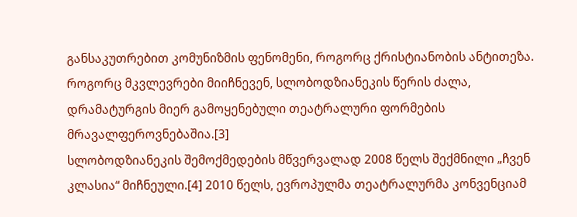განსაკუთრებით კომუნიზმის ფენომენი, როგორც ქრისტიანობის ანტითეზა. როგორც მკვლევრები მიიჩნევენ, სლობოდზიანეკის წერის ძალა, დრამატურგის მიერ გამოყენებული თეატრალური ფორმების მრავალფეროვნებაშია.[3]
სლობოდზიანეკის შემოქმედების მწვერვალად 2008 წელს შექმნილი „ჩვენ კლასია“ მიჩნეული.[4] 2010 წელს, ევროპულმა თეატრალურმა კონვენციამ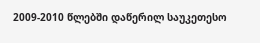2009-2010 წლებში დაწერილ საუკეთესო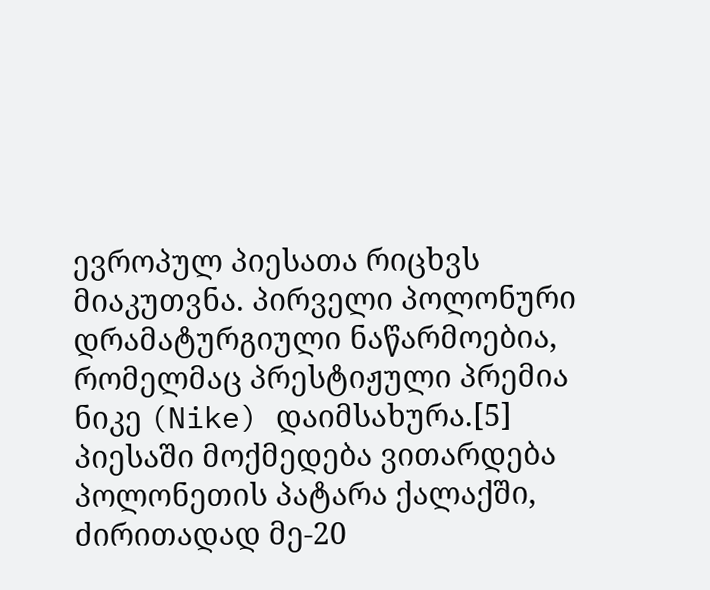ევროპულ პიესათა რიცხვს მიაკუთვნა. პირველი პოლონური დრამატურგიული ნაწარმოებია, რომელმაც პრესტიჟული პრემია ნიკე (Nike) დაიმსახურა.[5] პიესაში მოქმედება ვითარდება პოლონეთის პატარა ქალაქში, ძირითადად მე-20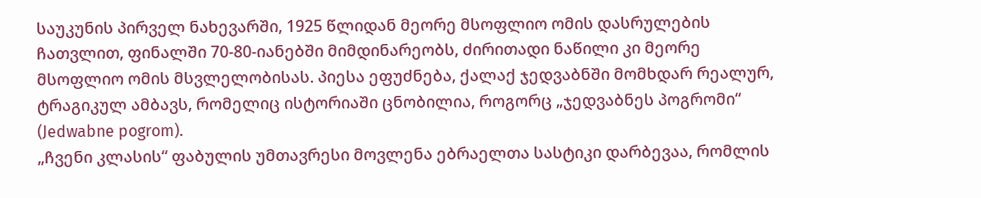საუკუნის პირველ ნახევარში, 1925 წლიდან მეორე მსოფლიო ომის დასრულების ჩათვლით, ფინალში 70-80-იანებში მიმდინარეობს, ძირითადი ნაწილი კი მეორე მსოფლიო ომის მსვლელობისას. პიესა ეფუძნება, ქალაქ ჯედვაბნში მომხდარ რეალურ, ტრაგიკულ ამბავს, რომელიც ისტორიაში ცნობილია, როგორც „ჯედვაბნეს პოგრომი“ (Jedwabne pogrom).
„ჩვენი კლასის“ ფაბულის უმთავრესი მოვლენა ებრაელთა სასტიკი დარბევაა, რომლის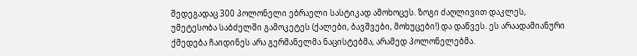შედეგადაც 300 პოლონელი ებრაელი სასტიკად ამოხოცეს. ზოგი ძაღლივით დაკლეს, უმეტესობა საბძელში გამოკეტეს (ქალები, ბავშვები, მოხუცები!) და დაწვეს. ეს არაადამიანური ქმედება ჩაიდინეს არა გერმანელმა ნაცისტებმა, არამედ პოლონელებმა.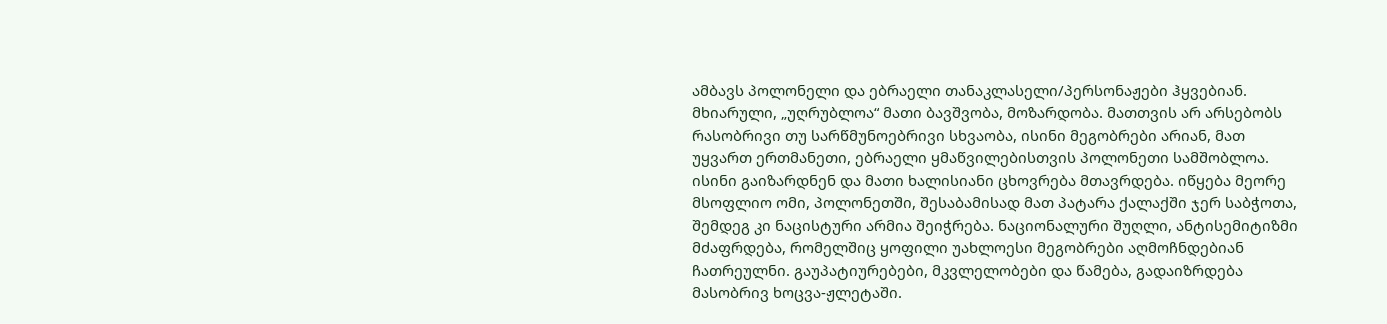ამბავს პოლონელი და ებრაელი თანაკლასელი/პერსონაჟები ჰყვებიან. მხიარული, „უღრუბლოა“ მათი ბავშვობა, მოზარდობა. მათთვის არ არსებობს რასობრივი თუ სარწმუნოებრივი სხვაობა, ისინი მეგობრები არიან, მათ უყვართ ერთმანეთი, ებრაელი ყმაწვილებისთვის პოლონეთი სამშობლოა. ისინი გაიზარდნენ და მათი ხალისიანი ცხოვრება მთავრდება. იწყება მეორე მსოფლიო ომი, პოლონეთში, შესაბამისად მათ პატარა ქალაქში ჯერ საბჭოთა, შემდეგ კი ნაცისტური არმია შეიჭრება. ნაციონალური შუღლი, ანტისემიტიზმი მძაფრდება, რომელშიც ყოფილი უახლოესი მეგობრები აღმოჩნდებიან ჩათრეულნი. გაუპატიურებები, მკვლელობები და წამება, გადაიზრდება მასობრივ ხოცვა-ჟლეტაში.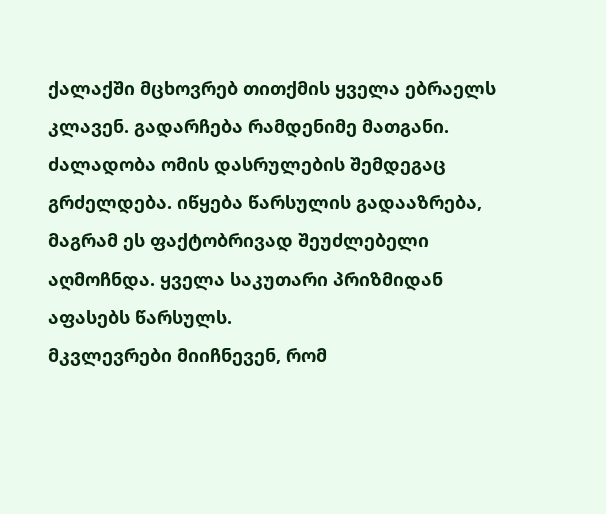ქალაქში მცხოვრებ თითქმის ყველა ებრაელს კლავენ. გადარჩება რამდენიმე მათგანი. ძალადობა ომის დასრულების შემდეგაც გრძელდება. იწყება წარსულის გადააზრება, მაგრამ ეს ფაქტობრივად შეუძლებელი აღმოჩნდა. ყველა საკუთარი პრიზმიდან აფასებს წარსულს.
მკვლევრები მიიჩნევენ, რომ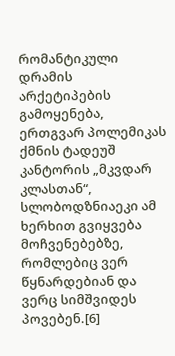რომანტიკული დრამის არქეტიპების გამოყენება, ერთგვარ პოლემიკას ქმნის ტადეუშ კანტორის „მკვდარ კლასთან“, სლობოდზნიაეკი ამ ხერხით გვიყვება მოჩვენებებზე, რომლებიც ვერ წყნარდებიან და ვერც სიმშვიდეს პოვებენ.[6]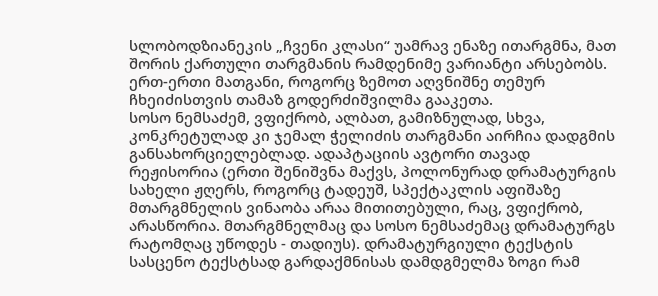სლობოდზიანეკის „ჩვენი კლასი“ უამრავ ენაზე ითარგმნა, მათ შორის ქართული თარგმანის რამდენიმე ვარიანტი არსებობს. ერთ-ერთი მათგანი, როგორც ზემოთ აღვნიშნე თემურ ჩხეიძისთვის თამაზ გოდერძიშვილმა გააკეთა.
სოსო ნემსაძემ, ვფიქრობ, ალბათ, გამიზნულად, სხვა, კონკრეტულად კი ჯემალ ჭელიძის თარგმანი აირჩია დადგმის განსახორციელებლად. ადაპტაციის ავტორი თავად რეჟისორია (ერთი შენიშვნა მაქვს, პოლონურად დრამატურგის სახელი ჟღერს, როგორც ტადეუშ, სპექტაკლის აფიშაზე მთარგმნელის ვინაობა არაა მითითებული, რაც, ვფიქრობ, არასწორია. მთარგმნელმაც და სოსო ნემსაძემაც დრამატურგს რატომღაც უწოდეს - თადიუს). დრამატურგიული ტექსტის სასცენო ტექსტსად გარდაქმნისას დამდგმელმა ზოგი რამ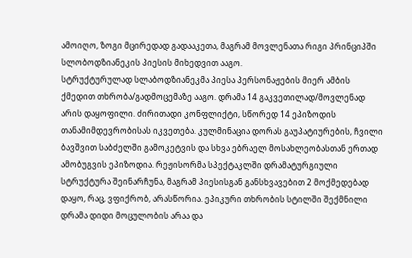ამოიღო, ზოგი მცირედად გადააკეთა, მაგრამ მოვლენათა რიგი პრინციპში სლობოდზიანეკის პიესის მიხედვით ააგო.
სტრუქტურულად სლაბოდზიანეკმა პიესა პერსონაჟების მიერ ამბის ქმედით თხრობა/გადმოცემაზე ააგო. დრამა 14 გაკვეთილად/მოვლენად არის დაყოფილი. ძირითადი კონფლიქტი, სწორედ 14 ეპიზოდის თანამიმდევრობისას იკვეთება. კულმინაცია დორას გაუპატიურების, ჩვილი ბავშვით საბძელში გამოკეტვის და სხვა ებრაელ მოსახლეობასთან ერთად ამობუგვის ეპიზოდია. რეჟისორმა სპექტაკლში დრამატურგიული სტრუქტურა შეინარჩუნა, მაგრამ პიესისგან განსხვავებით 2 მოქმედებად დაყო, რაც, ვფიქრობ, არასწორია. ეპიკური თხრობის სტილში შექმნილი დრამა დიდი მოცულობის არაა და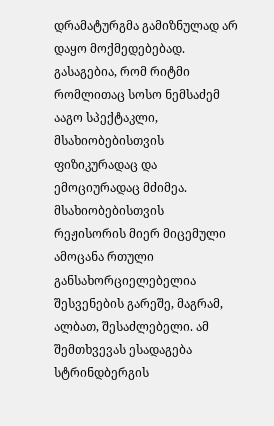დრამატურგმა გამიზნულად არ დაყო მოქმედებებად. გასაგებია, რომ რიტმი რომლითაც სოსო ნემსაძემ ააგო სპექტაკლი, მსახიობებისთვის ფიზიკურადაც და ემოციურადაც მძიმეა. მსახიობებისთვის რეჟისორის მიერ მიცემული ამოცანა რთული განსახორციელებელია შესვენების გარეშე, მაგრამ, ალბათ, შესაძლებელი. ამ შემთხვევას ესადაგება სტრინდბერგის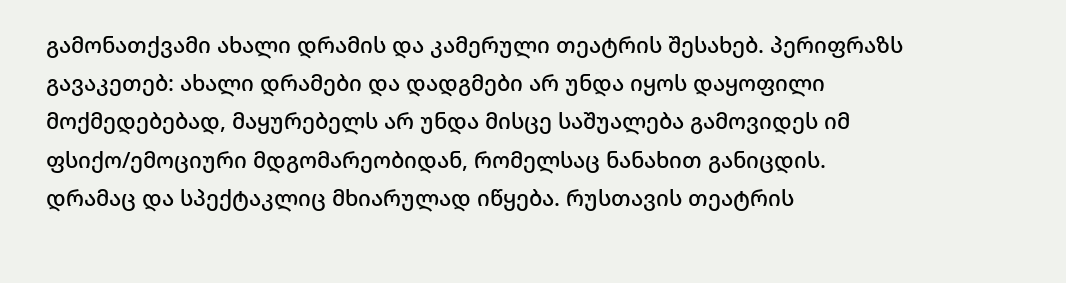გამონათქვამი ახალი დრამის და კამერული თეატრის შესახებ. პერიფრაზს გავაკეთებ: ახალი დრამები და დადგმები არ უნდა იყოს დაყოფილი მოქმედებებად, მაყურებელს არ უნდა მისცე საშუალება გამოვიდეს იმ ფსიქო/ემოციური მდგომარეობიდან, რომელსაც ნანახით განიცდის.
დრამაც და სპექტაკლიც მხიარულად იწყება. რუსთავის თეატრის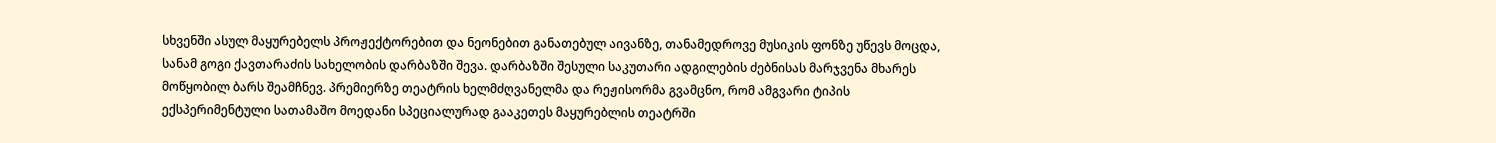სხვენში ასულ მაყურებელს პროჟექტორებით და ნეონებით განათებულ აივანზე, თანამედროვე მუსიკის ფონზე უწევს მოცდა, სანამ გოგი ქავთარაძის სახელობის დარბაზში შევა. დარბაზში შესული საკუთარი ადგილების ძებნისას მარჯვენა მხარეს მოწყობილ ბარს შეამჩნევ. პრემიერზე თეატრის ხელმძღვანელმა და რეჟისორმა გვამცნო, რომ ამგვარი ტიპის ექსპერიმენტული სათამაშო მოედანი სპეციალურად გააკეთეს მაყურებლის თეატრში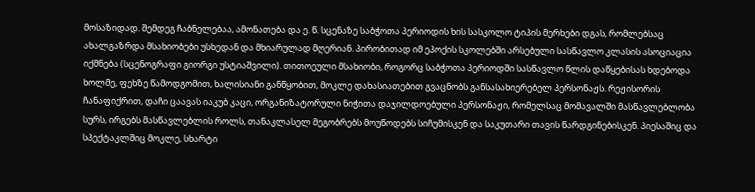მოსაზიდად. შემდეგ ჩაბნელებაა, ამონათება და ე. წ. სცენაზე საბჭოთა პერიოდის ხის სასკოლო ტიპის მერხები დგას, რომლებსაც ახალგაზრდა მსახიობები უსხედან და მხიარულად მღერიან. პირობითად იმ ეპოქის სკოლებში არსებული სასწავლო კლასის ასოციაცია იქმნება (სცენოგრაფი გიორგი უსტიაშვილი). თითოეული მსახიობი, როგორც საბჭოთა პერიოდში სასწავლო წლის დაწყებისას ხდებოდა ხოლმე, ფეხზე წამოდგომით, ხალისიანი განწყობით, მოკლე დახასიათებით გვაცნობს განსასახიერებელ პერსონაჟს. რეჟისორის ჩანაფიქრით, დაჩი ცაავას იაკუბ კაცი, ორგანიზატორული ნიჭითა დაჯილდოებული პერსონაჟი, რომელსაც მომავალში მასწავლებლობა სურს, ირგებს მასწავლებლის როლს, თანაკლასელ მეგობრებს მოუწოდებს სიჩუმისკენ და საკუთარი თავის წარდგინებისკენ. პიესაშიც და სპექტაკლშიც მოკლე, სხარტი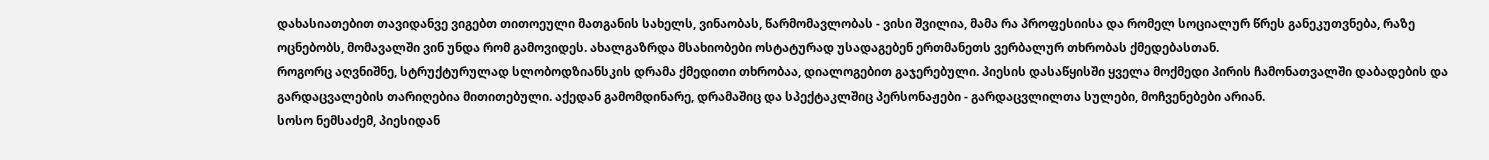დახასიათებით თავიდანვე ვიგებთ თითოეული მათგანის სახელს, ვინაობას, წარმომავლობას - ვისი შვილია, მამა რა პროფესიისა და რომელ სოციალურ წრეს განეკუთვნება, რაზე ოცნებობს, მომავალში ვინ უნდა რომ გამოვიდეს. ახალგაზრდა მსახიობები ოსტატურად უსადაგებენ ერთმანეთს ვერბალურ თხრობას ქმედებასთან.
როგორც აღვნიშნე, სტრუქტურულად სლობოდზიანსკის დრამა ქმედითი თხრობაა, დიალოგებით გაჯერებული. პიესის დასაწყისში ყველა მოქმედი პირის ჩამონათვალში დაბადების და გარდაცვალების თარიღებია მითითებული. აქედან გამომდინარე, დრამაშიც და სპექტაკლშიც პერსონაჟები - გარდაცვლილთა სულები, მოჩვენებები არიან.
სოსო ნემსაძემ, პიესიდან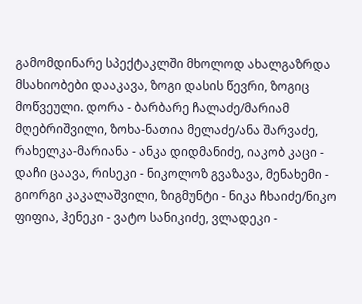გამომდინარე სპექტაკლში მხოლოდ ახალგაზრდა მსახიობები დააკავა, ზოგი დასის წევრი, ზოგიც მოწვეული. დორა - ბარბარე ჩალაძე/მარიამ მღებრიშვილი, ზოხა-ნათია მელაძე/ანა შარვაძე, რახელკა-მარიანა - ანკა დიდმანიძე, იაკობ კაცი - დაჩი ცაავა, რისეკი - ნიკოლოზ გვაზავა, მენახემი - გიორგი კაკალაშვილი, ზიგმუნტი - ნიკა ჩხაიძე/ნიკო ფიფია, ჰენეკი - ვატო სანიკიძე, ვლადეკი -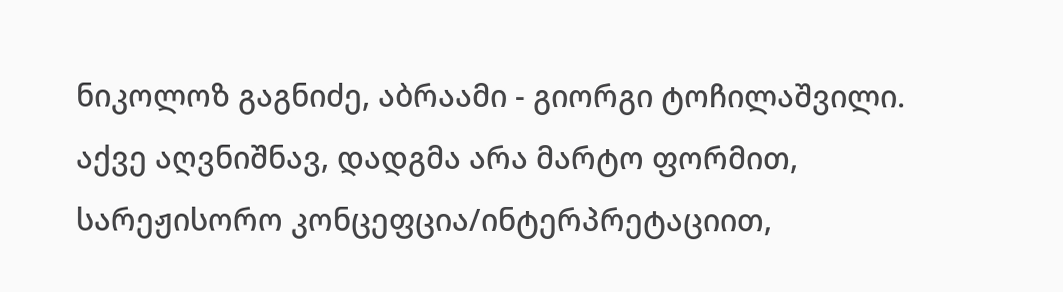ნიკოლოზ გაგნიძე, აბრაამი - გიორგი ტოჩილაშვილი. აქვე აღვნიშნავ, დადგმა არა მარტო ფორმით, სარეჟისორო კონცეფცია/ინტერპრეტაციით,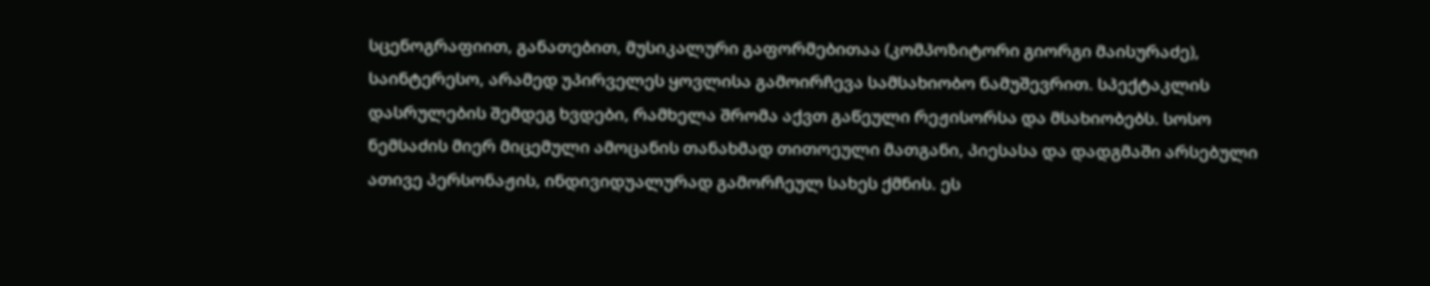სცენოგრაფიით, განათებით, მუსიკალური გაფორმებითაა (კომპოზიტორი გიორგი მაისურაძე), საინტერესო, არამედ უპირველეს ყოვლისა გამოირჩევა სამსახიობო ნამუშევრით. სპექტაკლის დასრულების შემდეგ ხვდები, რამხელა შრომა აქვთ გაწეული რეჟისორსა და მსახიობებს. სოსო ნემსაძის მიერ მიცემული ამოცანის თანახმად თითოეული მათგანი, პიესასა და დადგმაში არსებული ათივე პერსონაჟის, ინდივიდუალურად გამორჩეულ სახეს ქმნის. ეს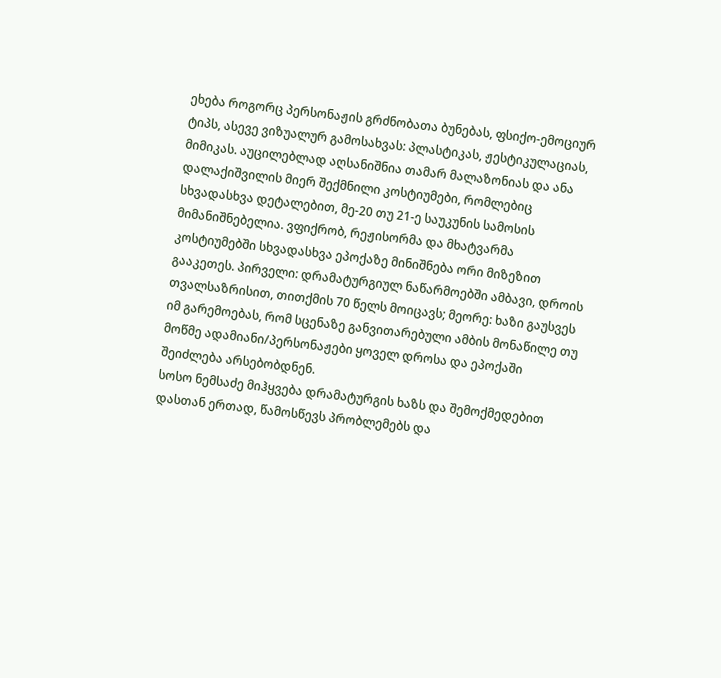ეხება როგორც პერსონაჟის გრძნობათა ბუნებას, ფსიქო-ემოციურ ტიპს, ასევე ვიზუალურ გამოსახვას: პლასტიკას, ჟესტიკულაციას, მიმიკას. აუცილებლად აღსანიშნია თამარ მალაზონიას და ანა დალაქიშვილის მიერ შექმნილი კოსტიუმები, რომლებიც სხვადასხვა დეტალებით, მე-20 თუ 21-ე საუკუნის სამოსის მიმანიშნებელია. ვფიქრობ, რეჟისორმა და მხატვარმა კოსტიუმებში სხვადასხვა ეპოქაზე მინიშნება ორი მიზეზით გააკეთეს. პირველი: დრამატურგიულ ნაწარმოებში ამბავი, დროის თვალსაზრისით, თითქმის 70 წელს მოიცავს; მეორე: ხაზი გაუსვეს იმ გარემოებას, რომ სცენაზე განვითარებული ამბის მონაწილე თუ მოწმე ადამიანი/პერსონაჟები ყოველ დროსა და ეპოქაში შეიძლება არსებობდნენ.
სოსო ნემსაძე მიჰყვება დრამატურგის ხაზს და შემოქმედებით დასთან ერთად, წამოსწევს პრობლემებს და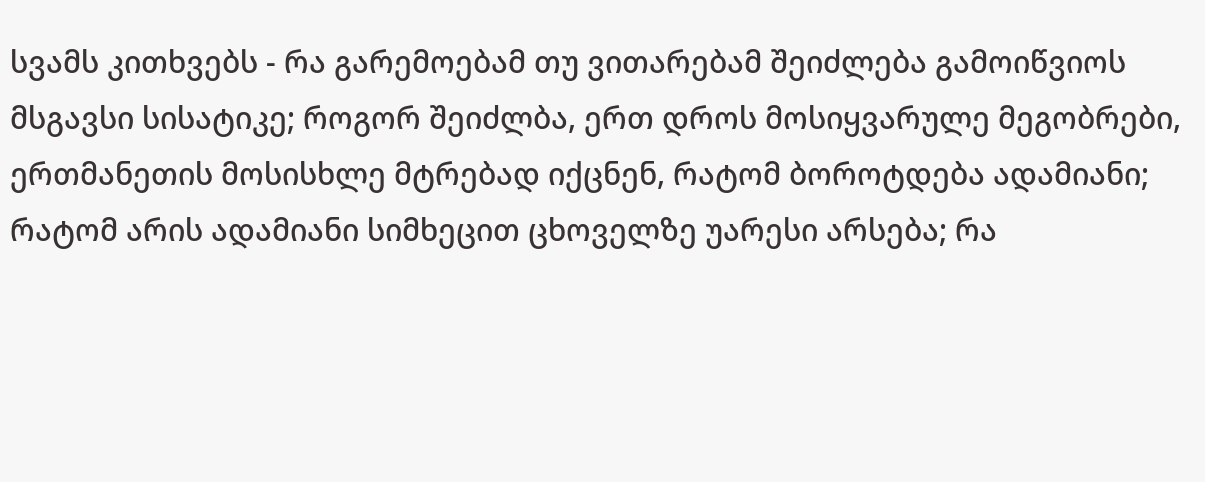სვამს კითხვებს - რა გარემოებამ თუ ვითარებამ შეიძლება გამოიწვიოს მსგავსი სისატიკე; როგორ შეიძლბა, ერთ დროს მოსიყვარულე მეგობრები, ერთმანეთის მოსისხლე მტრებად იქცნენ, რატომ ბოროტდება ადამიანი; რატომ არის ადამიანი სიმხეცით ცხოველზე უარესი არსება; რა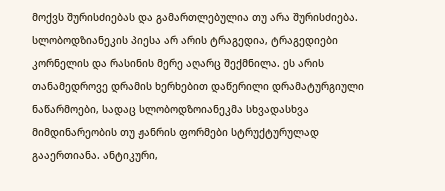მოქვს შურისძიებას და გამართლებულია თუ არა შურისძიება.
სლობოდზიანეკის პიესა არ არის ტრაგედია, ტრაგედიები კორნელის და რასინის მერე აღარც შექმნილა. ეს არის თანამედროვე დრამის ხერხებით დაწერილი დრამატურგიული ნაწარმოები, სადაც სლობოდზოიანეკმა სხვადასხვა მიმდინარეობის თუ ჟანრის ფორმები სტრუქტურულად გააერთიანა. ანტიკური,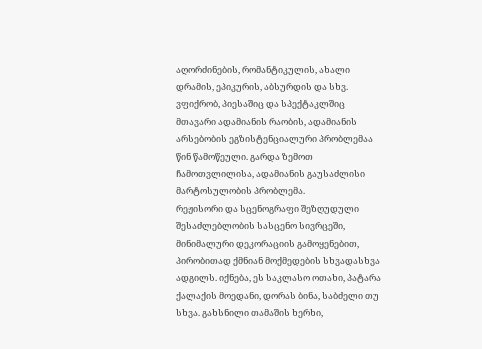აღორძინების, რომანტიკულის, ახალი დრამის, ეპიკურის, აბსურდის და სხვ. ვფიქრობ, პიესაშიც და სპექტაკლშიც მთავარი ადამიანის რაობის, ადამიანის არსებობის ეგზისტენციალური პრობლემაა წინ წამოწეული. გარდა ზემოთ ჩამოთვლილისა, ადამიანის გაუსაძლისი მარტოსულობის პრობლემა.
რეჟისორი და სცენოგრაფი შეზღუდული შესაძლებლობის სასცენო სივრცეში, მინიმალური დეკორაციის გამოყენებით, პირობითად ქმნიან მოქმედების სხვადასხვა ადგილს. იქნება, ეს საკლასო ოთახი, პატარა ქალაქის მოედანი, დორას ბინა, საბძელი თუ სხვა. გახსნილი თამაშის ხერხი,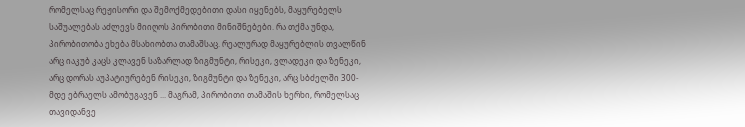რომელსაც რეჟისორი და შემოქმედებითი დასი იყენებს, მაყურებელს საშუალებას აძლევს მიიღოს პირობითი მინიშნებები. რა თქმა უნდა, პირობითობა ეხება მსახიობთა თამაშსაც. რეალურად მაყურებლის თვალწინ არც იაკუბ კაცს კლავენ საზარლად ზიგმუნტი, რისეკი, ვლადეკი და ზენეკი, არც დორას აუპატიურებენ რისეკი, ზიგმუნტი და ზენეკი, არც სბძელში 300-მდე ებრაელს ამობუგავენ ... მაგრამ, პირობითი თამაშის ხერხი, რომელსაც თავიდანვე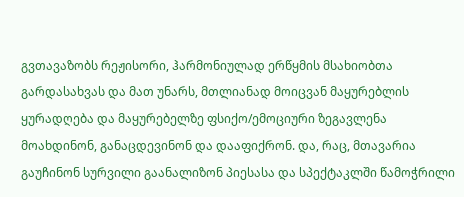გვთავაზობს რეჟისორი, ჰარმონიულად ერწყმის მსახიობთა გარდასახვას და მათ უნარს, მთლიანად მოიცვან მაყურებლის ყურადღება და მაყურებელზე ფსიქო/ემოციური ზეგავლენა მოახდინონ, განაცდევინონ და დააფიქრონ. და, რაც, მთავარია გაუჩინონ სურვილი გაანალიზონ პიესასა და სპექტაკლში წამოჭრილი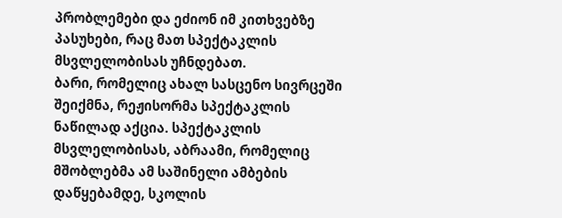პრობლემები და ეძიონ იმ კითხვებზე პასუხები, რაც მათ სპექტაკლის მსვლელობისას უჩნდებათ.
ბარი, რომელიც ახალ სასცენო სივრცეში შეიქმნა, რეჟისორმა სპექტაკლის ნაწილად აქცია. სპექტაკლის მსვლელობისას, აბრაამი, რომელიც მშობლებმა ამ საშინელი ამბების დაწყებამდე, სკოლის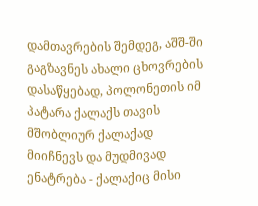დამთავრების შემდეგ, აშშ-ში გაგზავნეს ახალი ცხოვრების დასაწყებად, პოლონეთის იმ პატარა ქალაქს თავის მშობლიურ ქალაქად მიიჩნევს და მუდმივად ენატრება - ქალაქიც მისი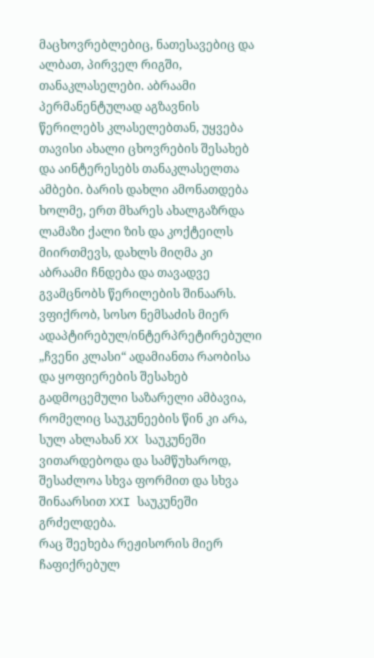მაცხოვრებლებიც, ნათესავებიც და ალბათ, პირველ რიგში, თანაკლასელები. აბრაამი პერმანენტულად აგზავნის წერილებს კლასელებთან, უყვება თავისი ახალი ცხოვრების შესახებ და აინტერესებს თანაკლასელთა ამბები. ბარის დახლი ამონათდება ხოლმე, ერთ მხარეს ახალგაზრდა ლამაზი ქალი ზის და კოქტეილს მიირთმევს, დახლს მიღმა კი აბრაამი ჩნდება და თავადვე გვამცნობს წერილების შინაარს.
ვფიქრობ, სოსო ნემსაძის მიერ ადაპტირებულ/ინტერპრეტირებული „ჩვენი კლასი“ ადამიანთა რაობისა და ყოფიერების შესახებ გადმოცემული საზარელი ამბავია, რომელიც საუკუნეების წინ კი არა, სულ ახლახან XX საუკუნეში ვითარდებოდა და სამწუხაროდ, შესაძლოა სხვა ფორმით და სხვა შინაარსით XXI საუკუნეში გრძელდება.
რაც შეეხება რეჟისორის მიერ ჩაფიქრებულ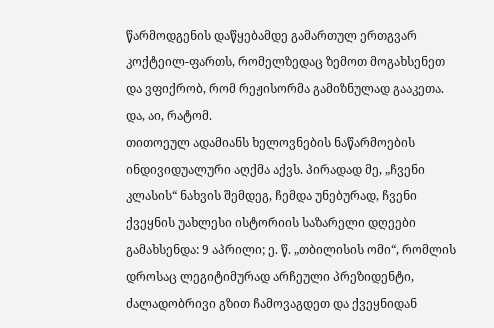წარმოდგენის დაწყებამდე გამართულ ერთგვარ კოქტეილ-ფართს, რომელზედაც ზემოთ მოგახსენეთ და ვფიქრობ, რომ რეჟისორმა გამიზნულად გააკეთა. და, აი, რატომ.
თითოეულ ადამიანს ხელოვნების ნაწარმოების ინდივიდუალური აღქმა აქვს. პირადად მე, „ჩვენი კლასის“ ნახვის შემდეგ, ჩემდა უნებურად, ჩვენი ქვეყნის უახლესი ისტორიის საზარელი დღეები გამახსენდა: 9 აპრილი; ე. წ. „თბილისის ომი“, რომლის დროსაც ლეგიტიმურად არჩეული პრეზიდენტი, ძალადობრივი გზით ჩამოვაგდეთ და ქვეყნიდან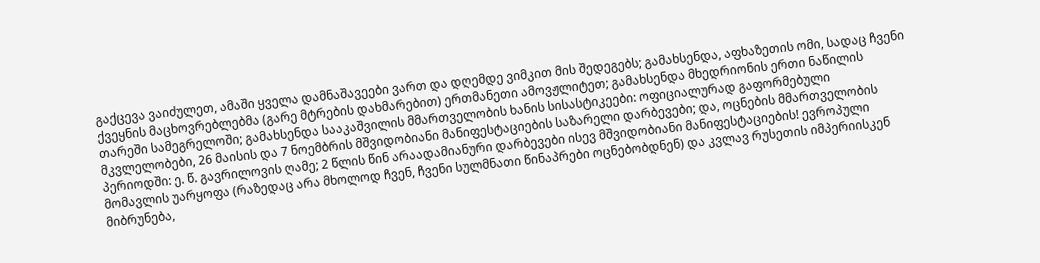გაქცევა ვაიძულეთ, ამაში ყველა დამნაშავეები ვართ და დღემდე ვიმკით მის შედეგებს; გამახსენდა, აფხაზეთის ომი, სადაც ჩვენი ქვეყნის მაცხოვრებლებმა (გარე მტრების დახმარებით) ერთმანეთი ამოვჟლიტეთ; გამახსენდა მხედრიონის ერთი ნაწილის თარეში სამეგრელოში; გამახსენდა სააკაშვილის მმართველობის ხანის სისასტიკეები: ოფიციალურად გაფორმებული მკვლელობები, 26 მაისის და 7 ნოემბრის მშვიდობიანი მანიფესტაციების საზარელი დარბევები; და, ოცნების მმართველობის პერიოდში: ე. წ. გავრილოვის ღამე; 2 წლის წინ არაადამიანური დარბევები ისევ მშვიდობიანი მანიფესტაციების! ევროპული მომავლის უარყოფა (რაზედაც არა მხოლოდ ჩვენ, ჩვენი სულმნათი წინაპრები ოცნებობდნენ) და კვლავ რუსეთის იმპერიისკენ მიბრუნება,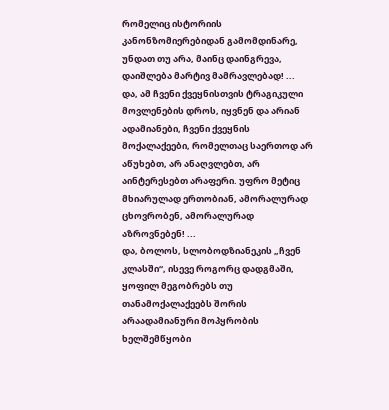რომელიც ისტორიის კანონზომიერებიდან გამომდინარე, უნდათ თუ არა, მაინც დაინგრევა, დაიშლება მარტივ მამრავლებად! ...
და, ამ ჩვენი ქვეყნისთვის ტრაგიკული მოვლენების დროს, იყვნენ და არიან ადამიანები, ჩვენი ქვეყნის მოქალაქეები, რომელთაც საერთოდ არ აწუხებთ, არ ანაღვლებთ, არ აინტერესებთ არაფერი. უფრო მეტიც მხიარულად ერთობიან, ამორალურად ცხოვრობენ, ამორალურად აზროვნებენ! ...
და, ბოლოს, სლობოდზიანეკის „ჩვენ კლასში“, ისევე როგორც დადგმაში, ყოფილ მეგობრებს თუ თანამოქალაქეებს შორის არაადამიანური მოპყრობის ხელშემწყობი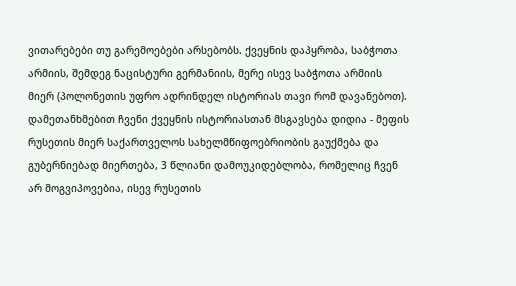ვითარებები თუ გარემოებები არსებობს. ქვეყნის დაპყრობა, საბჭოთა არმიის, შემდეგ ნაცისტური გერმანიის, მერე ისევ საბჭოთა არმიის მიერ (პოლონეთის უფრო ადრინდელ ისტორიას თავი რომ დავანებოთ). დამეთანხმებით ჩვენი ქვეყნის ისტორიასთან მსგავსება დიდია - მეფის რუსეთის მიერ საქართველოს სახელმწიფოებრიობის გაუქმება და გუბერნიებად მიერთება, 3 წლიანი დამოუკიდებლობა, რომელიც ჩვენ არ მოგვიპოვებია, ისევ რუსეთის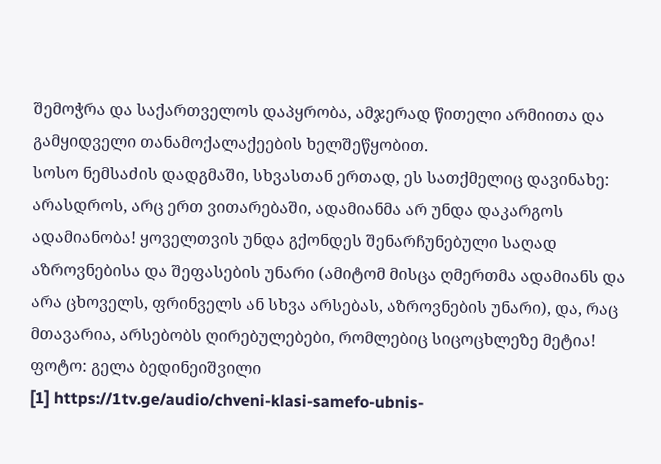შემოჭრა და საქართველოს დაპყრობა, ამჯერად წითელი არმიითა და გამყიდველი თანამოქალაქეების ხელშეწყობით.
სოსო ნემსაძის დადგმაში, სხვასთან ერთად, ეს სათქმელიც დავინახე: არასდროს, არც ერთ ვითარებაში, ადამიანმა არ უნდა დაკარგოს ადამიანობა! ყოველთვის უნდა გქონდეს შენარჩუნებული საღად აზროვნებისა და შეფასების უნარი (ამიტომ მისცა ღმერთმა ადამიანს და არა ცხოველს, ფრინველს ან სხვა არსებას, აზროვნების უნარი), და, რაც მთავარია, არსებობს ღირებულებები, რომლებიც სიცოცხლეზე მეტია!
ფოტო: გელა ბედინეიშვილი
[1] https://1tv.ge/audio/chveni-klasi-samefo-ubnis-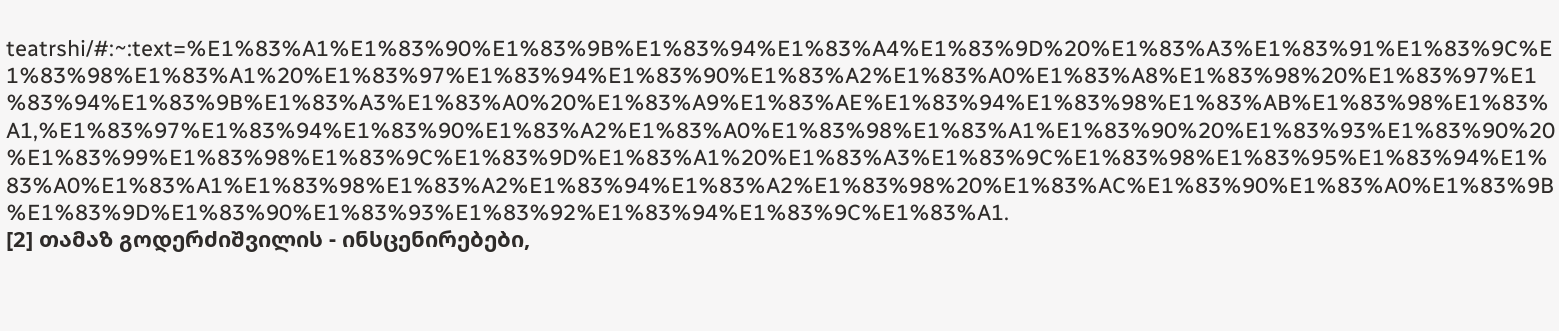teatrshi/#:~:text=%E1%83%A1%E1%83%90%E1%83%9B%E1%83%94%E1%83%A4%E1%83%9D%20%E1%83%A3%E1%83%91%E1%83%9C%E1%83%98%E1%83%A1%20%E1%83%97%E1%83%94%E1%83%90%E1%83%A2%E1%83%A0%E1%83%A8%E1%83%98%20%E1%83%97%E1%83%94%E1%83%9B%E1%83%A3%E1%83%A0%20%E1%83%A9%E1%83%AE%E1%83%94%E1%83%98%E1%83%AB%E1%83%98%E1%83%A1,%E1%83%97%E1%83%94%E1%83%90%E1%83%A2%E1%83%A0%E1%83%98%E1%83%A1%E1%83%90%20%E1%83%93%E1%83%90%20%E1%83%99%E1%83%98%E1%83%9C%E1%83%9D%E1%83%A1%20%E1%83%A3%E1%83%9C%E1%83%98%E1%83%95%E1%83%94%E1%83%A0%E1%83%A1%E1%83%98%E1%83%A2%E1%83%94%E1%83%A2%E1%83%98%20%E1%83%AC%E1%83%90%E1%83%A0%E1%83%9B%E1%83%9D%E1%83%90%E1%83%93%E1%83%92%E1%83%94%E1%83%9C%E1%83%A1.
[2] თამაზ გოდერძიშვილის - ინსცენირებები,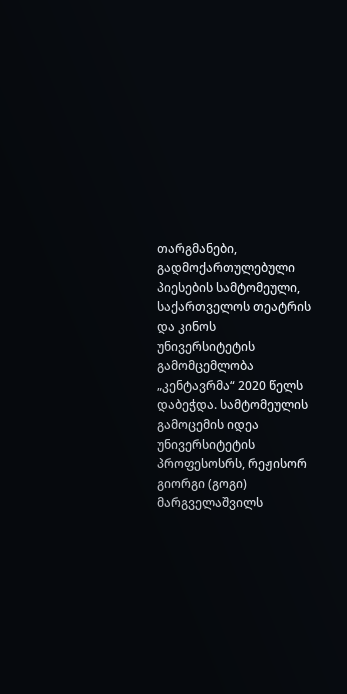თარგმანები, გადმოქართულებული პიესების სამტომეული, საქართველოს თეატრის და კინოს უნივერსიტეტის გამომცემლობა „კენტავრმა“ 2020 წელს დაბეჭდა. სამტომეულის გამოცემის იდეა უნივერსიტეტის პროფესოსრს, რეჟისორ გიორგი (გოგი) მარგველაშვილს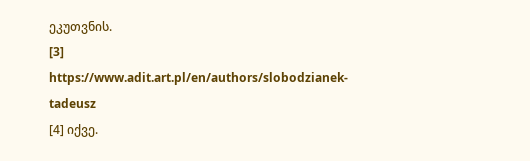ეკუთვნის.
[3] https://www.adit.art.pl/en/authors/slobodzianek-tadeusz
[4] იქვე.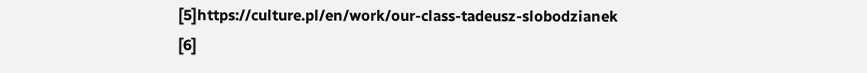[5]https://culture.pl/en/work/our-class-tadeusz-slobodzianek
[6]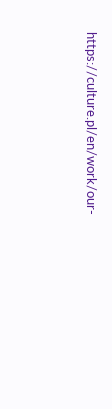https://culture.pl/en/work/our-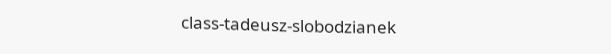class-tadeusz-slobodzianek